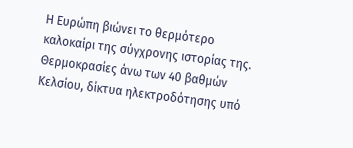Η Ευρώπη βιώνει το θερμότερο καλοκαίρι της σύγχρονης ιστορίας της. Θερμοκρασίες άνω των 40 βαθμών Κελσίου, δίκτυα ηλεκτροδότησης υπό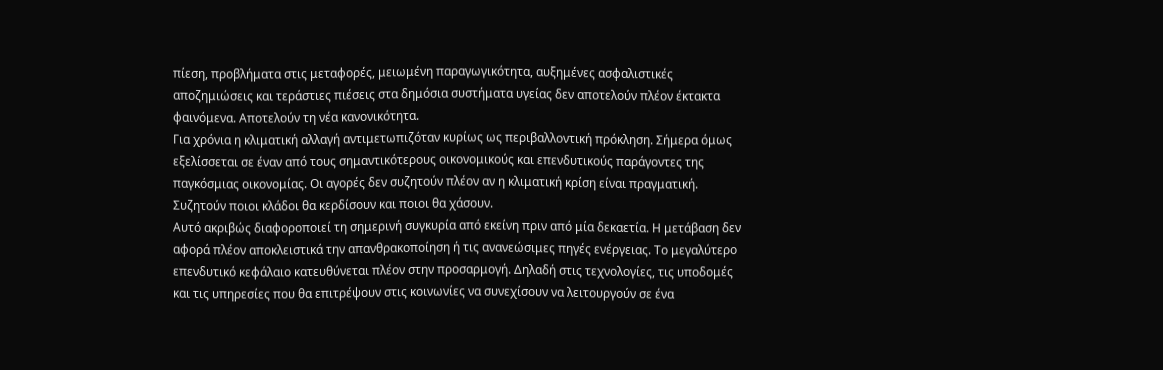πίεση, προβλήματα στις μεταφορές, μειωμένη παραγωγικότητα, αυξημένες ασφαλιστικές αποζημιώσεις και τεράστιες πιέσεις στα δημόσια συστήματα υγείας δεν αποτελούν πλέον έκτακτα φαινόμενα. Αποτελούν τη νέα κανονικότητα.
Για χρόνια η κλιματική αλλαγή αντιμετωπιζόταν κυρίως ως περιβαλλοντική πρόκληση. Σήμερα όμως εξελίσσεται σε έναν από τους σημαντικότερους οικονομικούς και επενδυτικούς παράγοντες της παγκόσμιας οικονομίας. Οι αγορές δεν συζητούν πλέον αν η κλιματική κρίση είναι πραγματική. Συζητούν ποιοι κλάδοι θα κερδίσουν και ποιοι θα χάσουν.
Αυτό ακριβώς διαφοροποιεί τη σημερινή συγκυρία από εκείνη πριν από μία δεκαετία. Η μετάβαση δεν αφορά πλέον αποκλειστικά την απανθρακοποίηση ή τις ανανεώσιμες πηγές ενέργειας. Το μεγαλύτερο επενδυτικό κεφάλαιο κατευθύνεται πλέον στην προσαρμογή. Δηλαδή στις τεχνολογίες, τις υποδομές και τις υπηρεσίες που θα επιτρέψουν στις κοινωνίες να συνεχίσουν να λειτουργούν σε ένα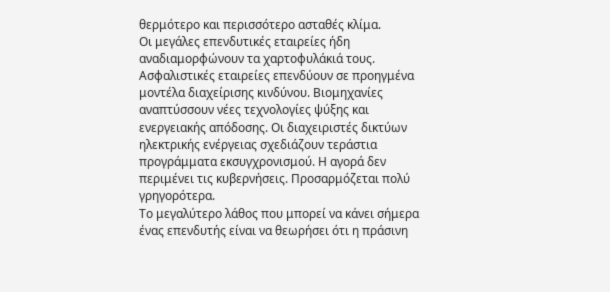θερμότερο και περισσότερο ασταθές κλίμα.
Οι μεγάλες επενδυτικές εταιρείες ήδη αναδιαμορφώνουν τα χαρτοφυλάκιά τους. Ασφαλιστικές εταιρείες επενδύουν σε προηγμένα μοντέλα διαχείρισης κινδύνου. Βιομηχανίες αναπτύσσουν νέες τεχνολογίες ψύξης και ενεργειακής απόδοσης. Οι διαχειριστές δικτύων ηλεκτρικής ενέργειας σχεδιάζουν τεράστια προγράμματα εκσυγχρονισμού. Η αγορά δεν περιμένει τις κυβερνήσεις. Προσαρμόζεται πολύ γρηγορότερα.
Το μεγαλύτερο λάθος που μπορεί να κάνει σήμερα ένας επενδυτής είναι να θεωρήσει ότι η πράσινη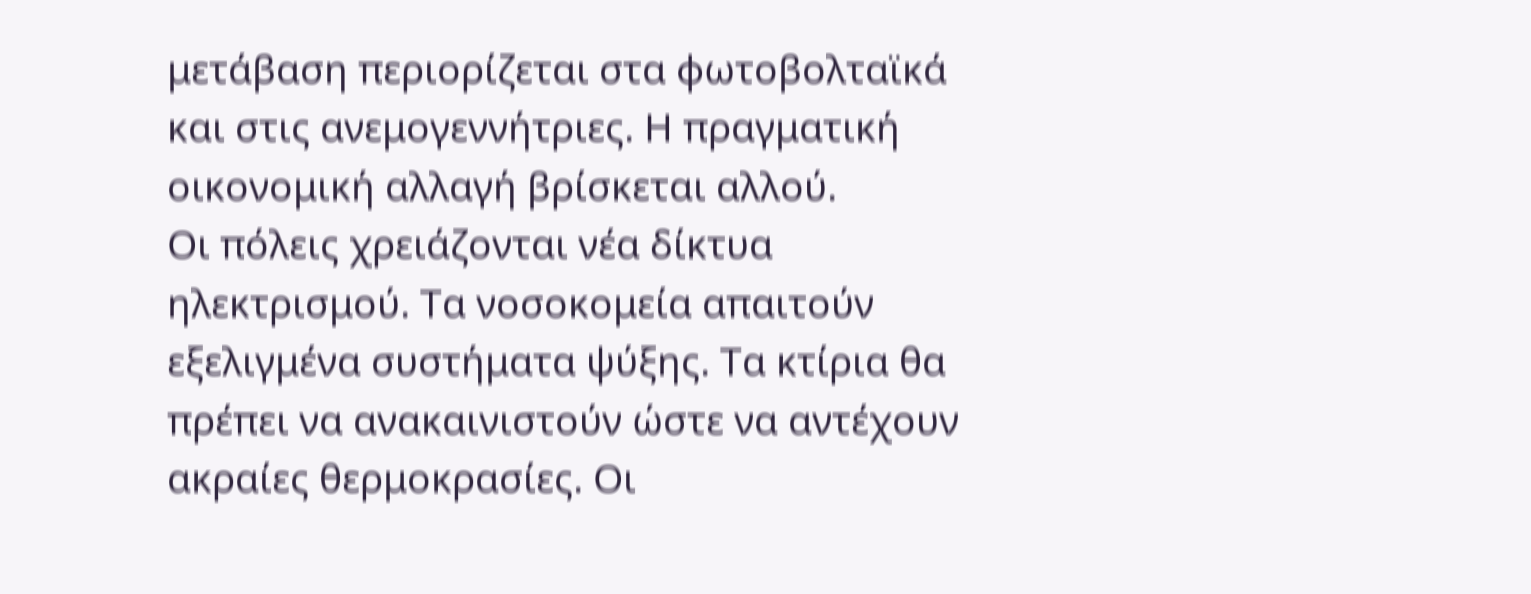μετάβαση περιορίζεται στα φωτοβολταϊκά και στις ανεμογεννήτριες. Η πραγματική οικονομική αλλαγή βρίσκεται αλλού.
Οι πόλεις χρειάζονται νέα δίκτυα ηλεκτρισμού. Τα νοσοκομεία απαιτούν εξελιγμένα συστήματα ψύξης. Τα κτίρια θα πρέπει να ανακαινιστούν ώστε να αντέχουν ακραίες θερμοκρασίες. Οι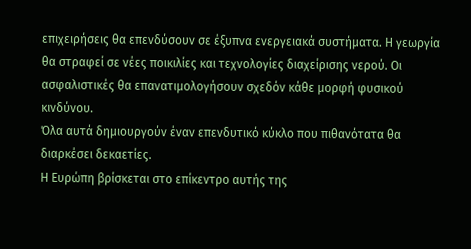επιχειρήσεις θα επενδύσουν σε έξυπνα ενεργειακά συστήματα. Η γεωργία θα στραφεί σε νέες ποικιλίες και τεχνολογίες διαχείρισης νερού. Οι ασφαλιστικές θα επανατιμολογήσουν σχεδόν κάθε μορφή φυσικού κινδύνου.
Όλα αυτά δημιουργούν έναν επενδυτικό κύκλο που πιθανότατα θα διαρκέσει δεκαετίες.
Η Ευρώπη βρίσκεται στο επίκεντρο αυτής της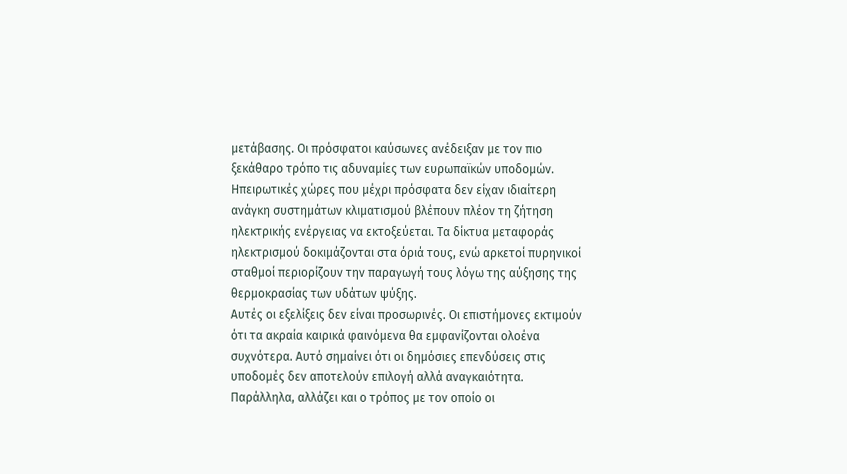μετάβασης. Οι πρόσφατοι καύσωνες ανέδειξαν με τον πιο ξεκάθαρο τρόπο τις αδυναμίες των ευρωπαϊκών υποδομών. Ηπειρωτικές χώρες που μέχρι πρόσφατα δεν είχαν ιδιαίτερη ανάγκη συστημάτων κλιματισμού βλέπουν πλέον τη ζήτηση ηλεκτρικής ενέργειας να εκτοξεύεται. Τα δίκτυα μεταφοράς ηλεκτρισμού δοκιμάζονται στα όριά τους, ενώ αρκετοί πυρηνικοί σταθμοί περιορίζουν την παραγωγή τους λόγω της αύξησης της θερμοκρασίας των υδάτων ψύξης.
Αυτές οι εξελίξεις δεν είναι προσωρινές. Οι επιστήμονες εκτιμούν ότι τα ακραία καιρικά φαινόμενα θα εμφανίζονται ολοένα συχνότερα. Αυτό σημαίνει ότι οι δημόσιες επενδύσεις στις υποδομές δεν αποτελούν επιλογή αλλά αναγκαιότητα.
Παράλληλα, αλλάζει και ο τρόπος με τον οποίο οι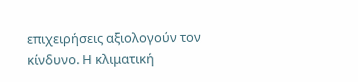επιχειρήσεις αξιολογούν τον κίνδυνο. Η κλιματική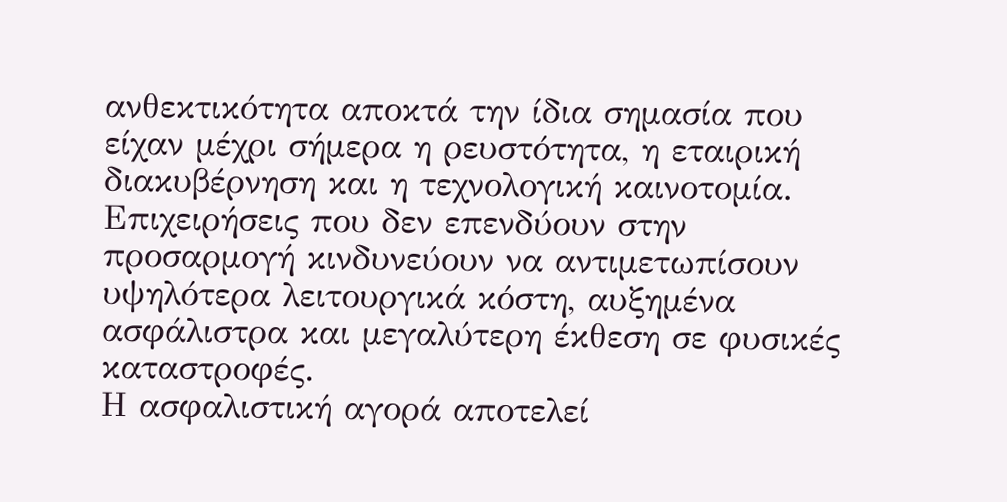ανθεκτικότητα αποκτά την ίδια σημασία που είχαν μέχρι σήμερα η ρευστότητα, η εταιρική διακυβέρνηση και η τεχνολογική καινοτομία. Επιχειρήσεις που δεν επενδύουν στην προσαρμογή κινδυνεύουν να αντιμετωπίσουν υψηλότερα λειτουργικά κόστη, αυξημένα ασφάλιστρα και μεγαλύτερη έκθεση σε φυσικές καταστροφές.
Η ασφαλιστική αγορά αποτελεί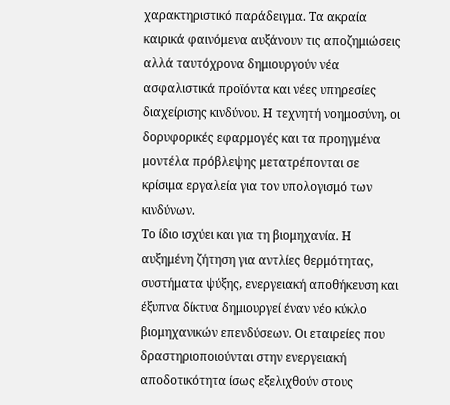χαρακτηριστικό παράδειγμα. Τα ακραία καιρικά φαινόμενα αυξάνουν τις αποζημιώσεις αλλά ταυτόχρονα δημιουργούν νέα ασφαλιστικά προϊόντα και νέες υπηρεσίες διαχείρισης κινδύνου. Η τεχνητή νοημοσύνη, οι δορυφορικές εφαρμογές και τα προηγμένα μοντέλα πρόβλεψης μετατρέπονται σε κρίσιμα εργαλεία για τον υπολογισμό των κινδύνων.
Το ίδιο ισχύει και για τη βιομηχανία. Η αυξημένη ζήτηση για αντλίες θερμότητας, συστήματα ψύξης, ενεργειακή αποθήκευση και έξυπνα δίκτυα δημιουργεί έναν νέο κύκλο βιομηχανικών επενδύσεων. Οι εταιρείες που δραστηριοποιούνται στην ενεργειακή αποδοτικότητα ίσως εξελιχθούν στους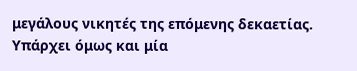μεγάλους νικητές της επόμενης δεκαετίας.
Υπάρχει όμως και μία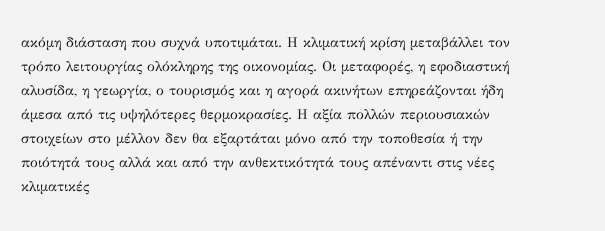ακόμη διάσταση που συχνά υποτιμάται. Η κλιματική κρίση μεταβάλλει τον τρόπο λειτουργίας ολόκληρης της οικονομίας. Οι μεταφορές, η εφοδιαστική αλυσίδα, η γεωργία, ο τουρισμός και η αγορά ακινήτων επηρεάζονται ήδη άμεσα από τις υψηλότερες θερμοκρασίες. Η αξία πολλών περιουσιακών στοιχείων στο μέλλον δεν θα εξαρτάται μόνο από την τοποθεσία ή την ποιότητά τους αλλά και από την ανθεκτικότητά τους απέναντι στις νέες κλιματικές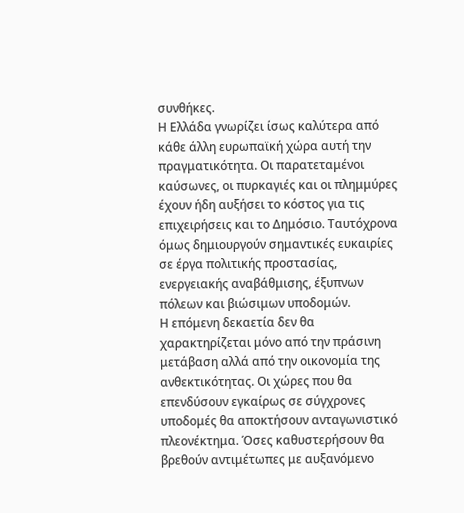συνθήκες.
Η Ελλάδα γνωρίζει ίσως καλύτερα από κάθε άλλη ευρωπαϊκή χώρα αυτή την πραγματικότητα. Οι παρατεταμένοι καύσωνες, οι πυρκαγιές και οι πλημμύρες έχουν ήδη αυξήσει το κόστος για τις επιχειρήσεις και το Δημόσιο. Ταυτόχρονα όμως δημιουργούν σημαντικές ευκαιρίες σε έργα πολιτικής προστασίας, ενεργειακής αναβάθμισης, έξυπνων πόλεων και βιώσιμων υποδομών.
Η επόμενη δεκαετία δεν θα χαρακτηρίζεται μόνο από την πράσινη μετάβαση αλλά από την οικονομία της ανθεκτικότητας. Οι χώρες που θα επενδύσουν εγκαίρως σε σύγχρονες υποδομές θα αποκτήσουν ανταγωνιστικό πλεονέκτημα. Όσες καθυστερήσουν θα βρεθούν αντιμέτωπες με αυξανόμενο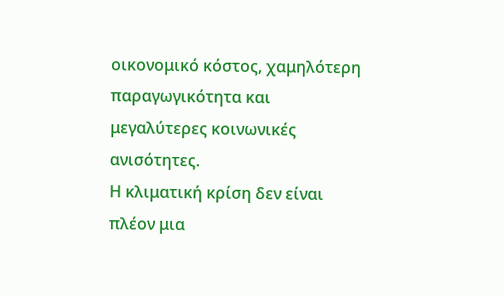οικονομικό κόστος, χαμηλότερη παραγωγικότητα και μεγαλύτερες κοινωνικές ανισότητες.
Η κλιματική κρίση δεν είναι πλέον μια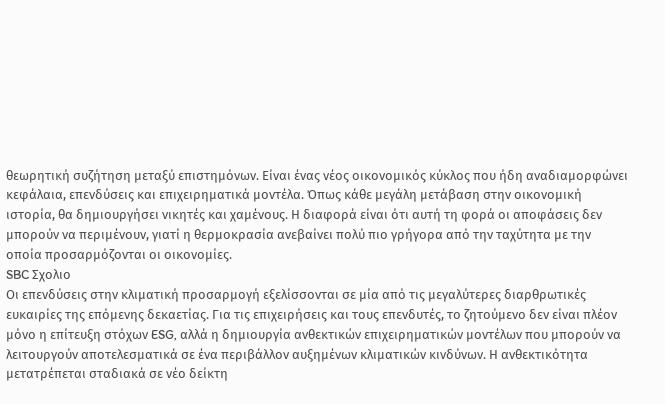θεωρητική συζήτηση μεταξύ επιστημόνων. Είναι ένας νέος οικονομικός κύκλος που ήδη αναδιαμορφώνει κεφάλαια, επενδύσεις και επιχειρηματικά μοντέλα. Όπως κάθε μεγάλη μετάβαση στην οικονομική ιστορία, θα δημιουργήσει νικητές και χαμένους. Η διαφορά είναι ότι αυτή τη φορά οι αποφάσεις δεν μπορούν να περιμένουν, γιατί η θερμοκρασία ανεβαίνει πολύ πιο γρήγορα από την ταχύτητα με την οποία προσαρμόζονται οι οικονομίες.
SBC Σχολιο
Οι επενδύσεις στην κλιματική προσαρμογή εξελίσσονται σε μία από τις μεγαλύτερες διαρθρωτικές ευκαιρίες της επόμενης δεκαετίας. Για τις επιχειρήσεις και τους επενδυτές, το ζητούμενο δεν είναι πλέον μόνο η επίτευξη στόχων ESG, αλλά η δημιουργία ανθεκτικών επιχειρηματικών μοντέλων που μπορούν να λειτουργούν αποτελεσματικά σε ένα περιβάλλον αυξημένων κλιματικών κινδύνων. Η ανθεκτικότητα μετατρέπεται σταδιακά σε νέο δείκτη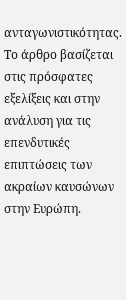ανταγωνιστικότητας. Το άρθρο βασίζεται στις πρόσφατες εξελίξεις και στην ανάλυση για τις επενδυτικές επιπτώσεις των ακραίων καυσώνων στην Ευρώπη.